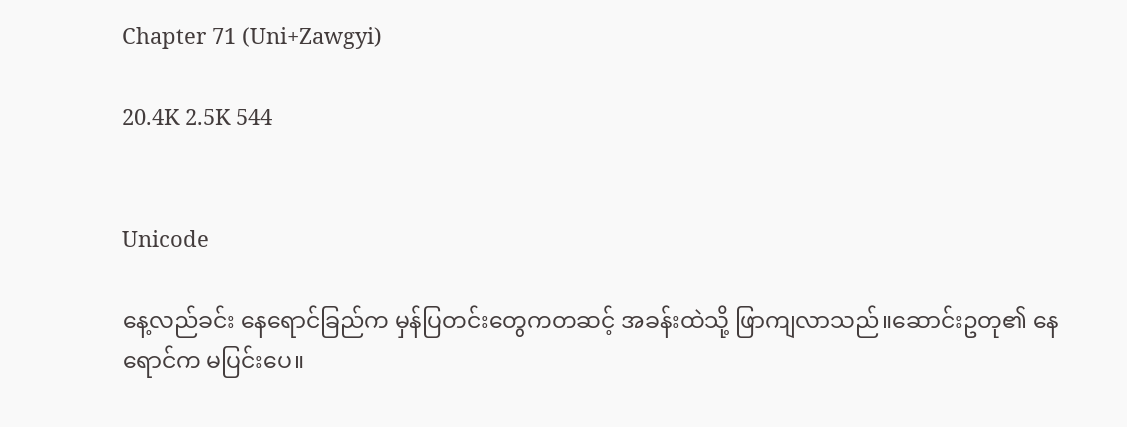Chapter 71 (Uni+Zawgyi)

20.4K 2.5K 544


Unicode

နေ့လည်ခင်း နေရောင်ခြည်က မှန်ပြတင်းတွေကတဆင့် အခန်းထဲသို့ ဖြာကျလာသည်။ဆောင်းဥတု၏ နေရောင်က မပြင်းပေ။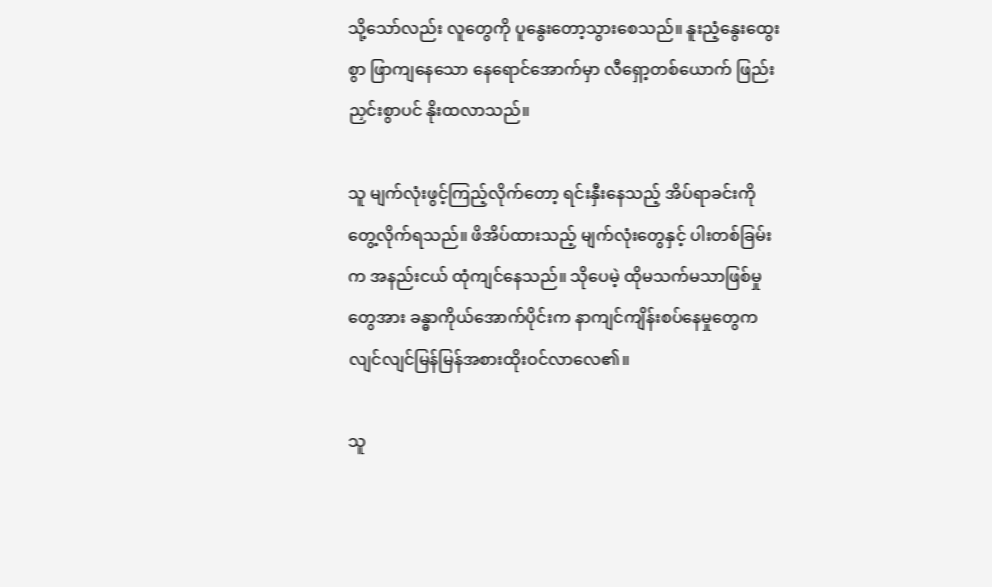သို့သော်လည်း လူတွေကို ပူနွေးတော့သွားစေသည်။ နူးညံ့နွေးထွေးစွာ ဖြာကျနေသော နေရောင်အောက်မှာ လီရှော့တစ်ယောက် ဖြည်းညှင်းစွာပင် နိုးထလာသည်။

သူ မျက်လုံးဖွင့်ကြည့်လိုက်တော့ ရင်းနှီးနေသည့် အိပ်ရာခင်းကို တွေ့လိုက်ရသည်။ ဖိအိပ်ထားသည့် မျက်လုံးတွေနှင့် ပါးတစ်ခြမ်းက အနည်းငယ် ထုံကျင်နေသည်။ သိုပေမဲ့ ထိုမသက်မသာဖြစ်မှုတွေအား ခန္ဓာကိုယ်အောက်ပိုင်းက နာကျင်ကျိန်းစပ်နေမှုတွေက လျင်လျင်မြန်မြန်အစားထိုးဝင်လာလေ၏။

သူ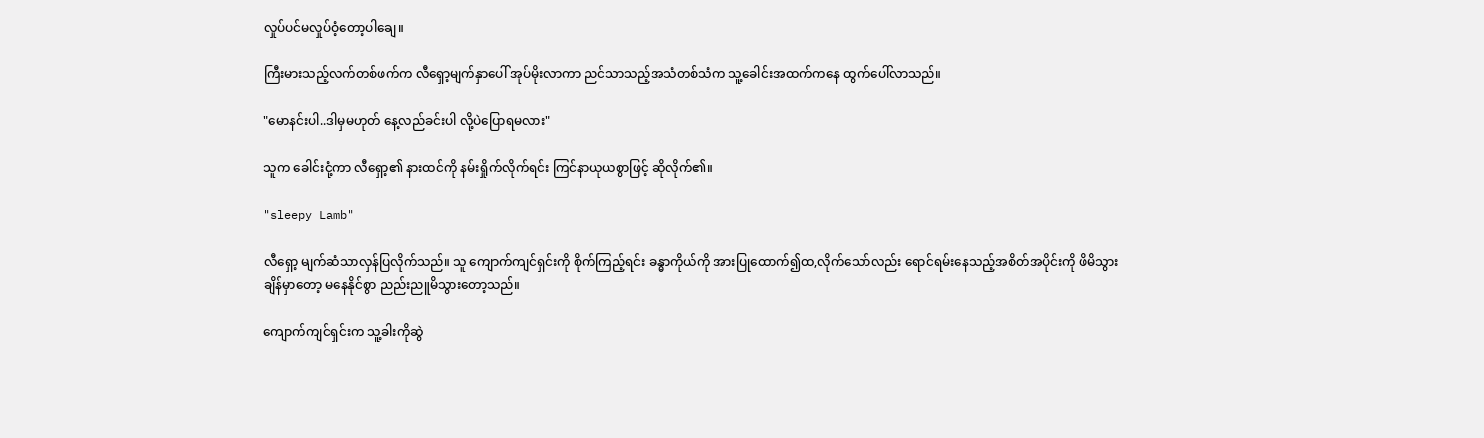လှုပ်ပင်မလှုပ်ဝံ့တော့ပါချေ။

ကြီးမားသည့်လက်တစ်ဖက်က လီရှော့မျက်နှာပေါ် အုပ်မိုးလာကာ ညင်သာသည့်အသံတစ်သံက သူ့ခေါင်းအထက်ကနေ ထွက်ပေါ်လာသည်။

"မောနင်းပါ..ဒါမှမဟုတ် နေ့လည်ခင်းပါ လို့ပဲပြောရမလား"

သူက ခေါင်းငုံ့ကာ လီရှော့၏ နားထင်ကို နမ်းရှိုက်လိုက်ရင်း ကြင်နာယုယစွာဖြင့် ဆိုလိုက်၏။

"sleepy Lamb"

လီရှော့ မျက်ဆံသာလှန်ပြလိုက်သည်။ သူ ကျောက်ကျင်ရှင်းကို စိုက်ကြည့်ရင်း ခန္ဓာကိုယ်ကို အားပြုထောက်၍ထ,လိုက်သော်လည်း ရောင်ရမ်းနေသည့်အစိတ်အပိုင်းကို ဖိမိသွားချိန်မှာတော့ မနေနိုင်စွာ ညည်းညူမိသွားတော့သည်။

ကျောက်ကျင်ရှင်းက သူ့ခါးကိုဆွဲ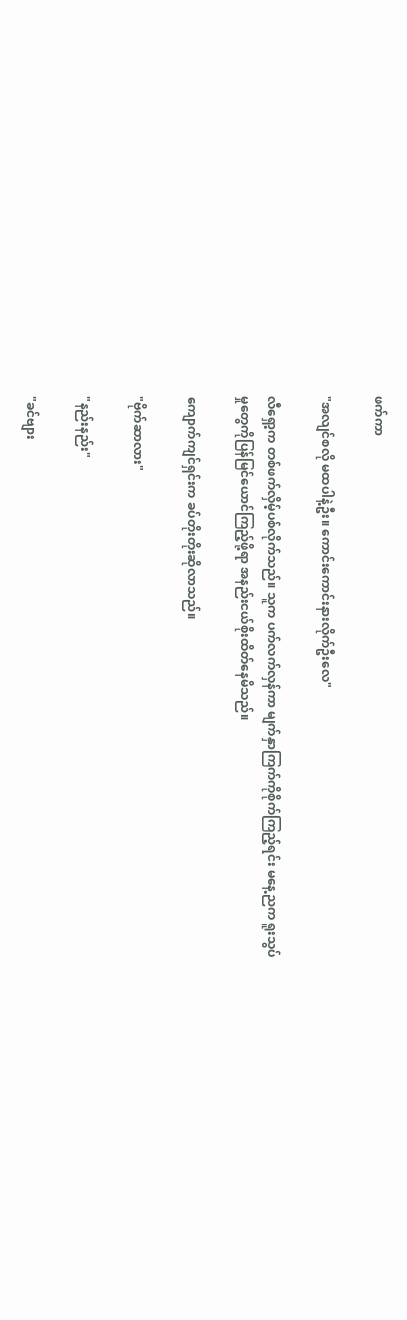ဖက်ကာ

"အလျင်စလို မထပါနဲ့ဦး။ ကောင်းကောင်းနားလိုက်ဦးလေ"

လီရှော့က တစ်ဖက်လှိမ့်ပစ်လိုက်သည်။ သူက ပက်လက်လှန်ကာ မျက်နှာကြက်ကိုစိုက်ကြည့်ရင်း မနေ့ညက ရူးသွပ်မှုတွေကိုပြန်မြင်ယောင်ကြည့်ဖို့ရာ အနည်းငယ်စိုးထိတ်နေမိသည်။

ကျောက်ကျင်ရှင်းက ခပ်တိုးတိုးဆိုလာသည်။

"ဗိုက်ဆာလား"

"နည်းနည်း"

"ခင်ဗျား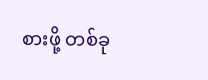စားဖို့ တစ်ခု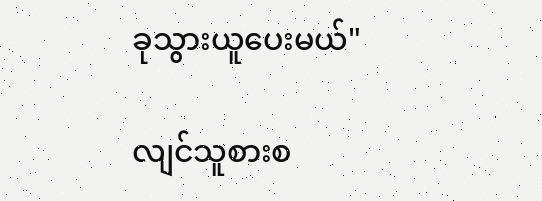ခုသွားယူပေးမယ်"

လျင်သူစားစ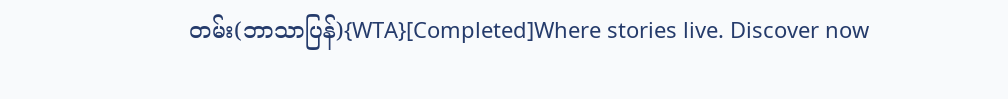တမ်း(ဘာသာပြန်){WTA}[Completed]Where stories live. Discover now